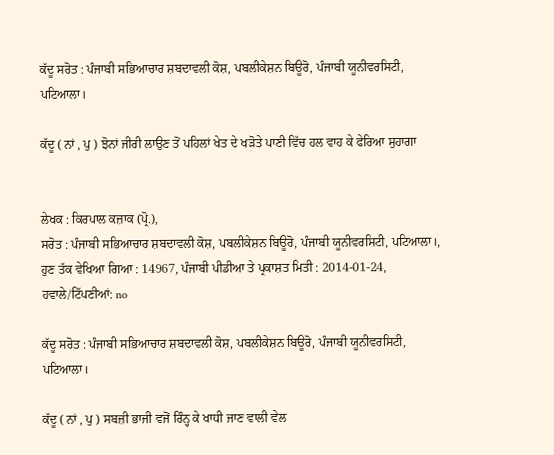ਕੱਦੂ ਸਰੋਤ : ਪੰਜਾਬੀ ਸਭਿਆਚਾਰ ਸ਼ਬਦਾਵਲੀ ਕੋਸ਼, ਪਬਲੀਕੇਸ਼ਨ ਬਿਊਰੋ, ਪੰਜਾਬੀ ਯੂਨੀਵਰਸਿਟੀ, ਪਟਿਆਲਾ।

ਕੱਦੂ ( ਨਾਂ , ਪੁ ) ਝੋਨਾਂ ਜੀਰੀ ਲਾਉਣ ਤੋਂ ਪਹਿਲਾਂ ਖੇਤ ਦੇ ਖੜੋਤੇ ਪਾਣੀ ਵਿੱਚ ਹਲ ਵਾਹ ਕੇ ਫੇਰਿਆ ਸੁਹਾਗਾ


ਲੇਖਕ : ਕਿਰਪਾਲ ਕਜ਼ਾਕ (ਪ੍ਰੋ.),
ਸਰੋਤ : ਪੰਜਾਬੀ ਸਭਿਆਚਾਰ ਸ਼ਬਦਾਵਲੀ ਕੋਸ਼, ਪਬਲੀਕੇਸ਼ਨ ਬਿਊਰੋ, ਪੰਜਾਬੀ ਯੂਨੀਵਰਸਿਟੀ, ਪਟਿਆਲਾ।, ਹੁਣ ਤੱਕ ਵੇਖਿਆ ਗਿਆ : 14967, ਪੰਜਾਬੀ ਪੀਡੀਆ ਤੇ ਪ੍ਰਕਾਸ਼ਤ ਮਿਤੀ : 2014-01-24, ਹਵਾਲੇ/ਟਿੱਪਣੀਆਂ: no

ਕੱਦੂ ਸਰੋਤ : ਪੰਜਾਬੀ ਸਭਿਆਚਾਰ ਸ਼ਬਦਾਵਲੀ ਕੋਸ਼, ਪਬਲੀਕੇਸ਼ਨ ਬਿਊਰੋ, ਪੰਜਾਬੀ ਯੂਨੀਵਰਸਿਟੀ, ਪਟਿਆਲਾ।

ਕੱਦੂ ( ਨਾਂ , ਪੁ ) ਸਬਜ਼ੀ ਭਾਜੀ ਵਜੋਂ ਰਿੰਨ੍ਹ ਕੇ ਖਾਧੀ ਜਾਣ ਵਾਲੀ ਵੇਲ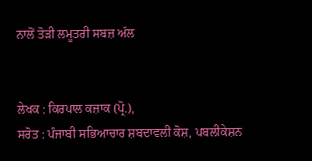ਨਾਲੋਂ ਤੋੜੀ ਲਮੂਤਰੀ ਸਬਜ਼ ਅੱਲ


ਲੇਖਕ : ਕਿਰਪਾਲ ਕਜ਼ਾਕ (ਪ੍ਰੋ.),
ਸਰੋਤ : ਪੰਜਾਬੀ ਸਭਿਆਚਾਰ ਸ਼ਬਦਾਵਲੀ ਕੋਸ਼, ਪਬਲੀਕੇਸ਼ਨ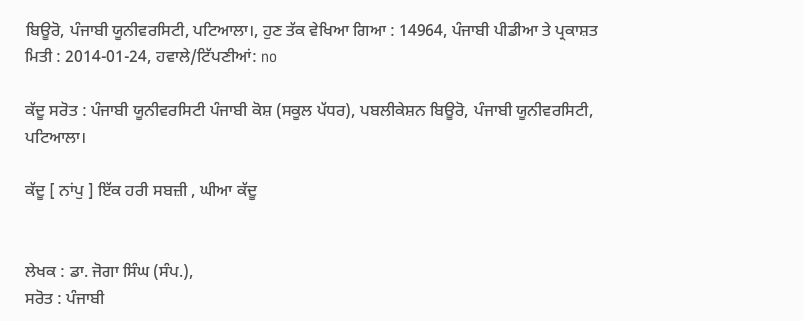ਬਿਊਰੋ, ਪੰਜਾਬੀ ਯੂਨੀਵਰਸਿਟੀ, ਪਟਿਆਲਾ।, ਹੁਣ ਤੱਕ ਵੇਖਿਆ ਗਿਆ : 14964, ਪੰਜਾਬੀ ਪੀਡੀਆ ਤੇ ਪ੍ਰਕਾਸ਼ਤ ਮਿਤੀ : 2014-01-24, ਹਵਾਲੇ/ਟਿੱਪਣੀਆਂ: no

ਕੱਦੂ ਸਰੋਤ : ਪੰਜਾਬੀ ਯੂਨੀਵਰਸਿਟੀ ਪੰਜਾਬੀ ਕੋਸ਼ (ਸਕੂਲ ਪੱਧਰ), ਪਬਲੀਕੇਸ਼ਨ ਬਿਊਰੋ, ਪੰਜਾਬੀ ਯੂਨੀਵਰਸਿਟੀ, ਪਟਿਆਲਾ।

ਕੱਦੂ [ ਨਾਂਪੁ ] ਇੱਕ ਹਰੀ ਸਬਜ਼ੀ , ਘੀਆ ਕੱਦੂ


ਲੇਖਕ : ਡਾ. ਜੋਗਾ ਸਿੰਘ (ਸੰਪ.),
ਸਰੋਤ : ਪੰਜਾਬੀ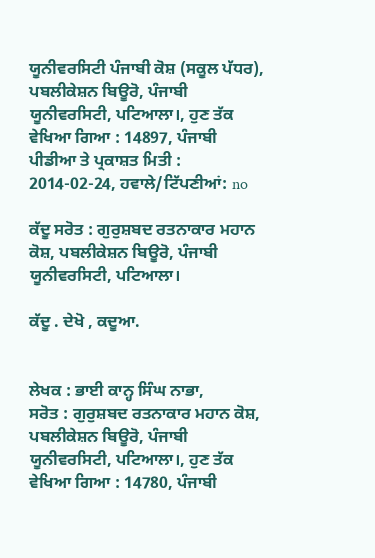ਯੂਨੀਵਰਸਿਟੀ ਪੰਜਾਬੀ ਕੋਸ਼ (ਸਕੂਲ ਪੱਧਰ), ਪਬਲੀਕੇਸ਼ਨ ਬਿਊਰੋ, ਪੰਜਾਬੀ ਯੂਨੀਵਰਸਿਟੀ, ਪਟਿਆਲਾ।, ਹੁਣ ਤੱਕ ਵੇਖਿਆ ਗਿਆ : 14897, ਪੰਜਾਬੀ ਪੀਡੀਆ ਤੇ ਪ੍ਰਕਾਸ਼ਤ ਮਿਤੀ : 2014-02-24, ਹਵਾਲੇ/ਟਿੱਪਣੀਆਂ: no

ਕੱਦੂ ਸਰੋਤ : ਗੁਰੁਸ਼ਬਦ ਰਤਨਾਕਾਰ ਮਹਾਨ ਕੋਸ਼, ਪਬਲੀਕੇਸ਼ਨ ਬਿਊਰੋ, ਪੰਜਾਬੀ ਯੂਨੀਵਰਸਿਟੀ, ਪਟਿਆਲਾ।

ਕੱਦੂ . ਦੇਖੋ , ਕਦੂਆ.


ਲੇਖਕ : ਭਾਈ ਕਾਨ੍ਹ ਸਿੰਘ ਨਾਭਾ,
ਸਰੋਤ : ਗੁਰੁਸ਼ਬਦ ਰਤਨਾਕਾਰ ਮਹਾਨ ਕੋਸ਼, ਪਬਲੀਕੇਸ਼ਨ ਬਿਊਰੋ, ਪੰਜਾਬੀ ਯੂਨੀਵਰਸਿਟੀ, ਪਟਿਆਲਾ।, ਹੁਣ ਤੱਕ ਵੇਖਿਆ ਗਿਆ : 14780, ਪੰਜਾਬੀ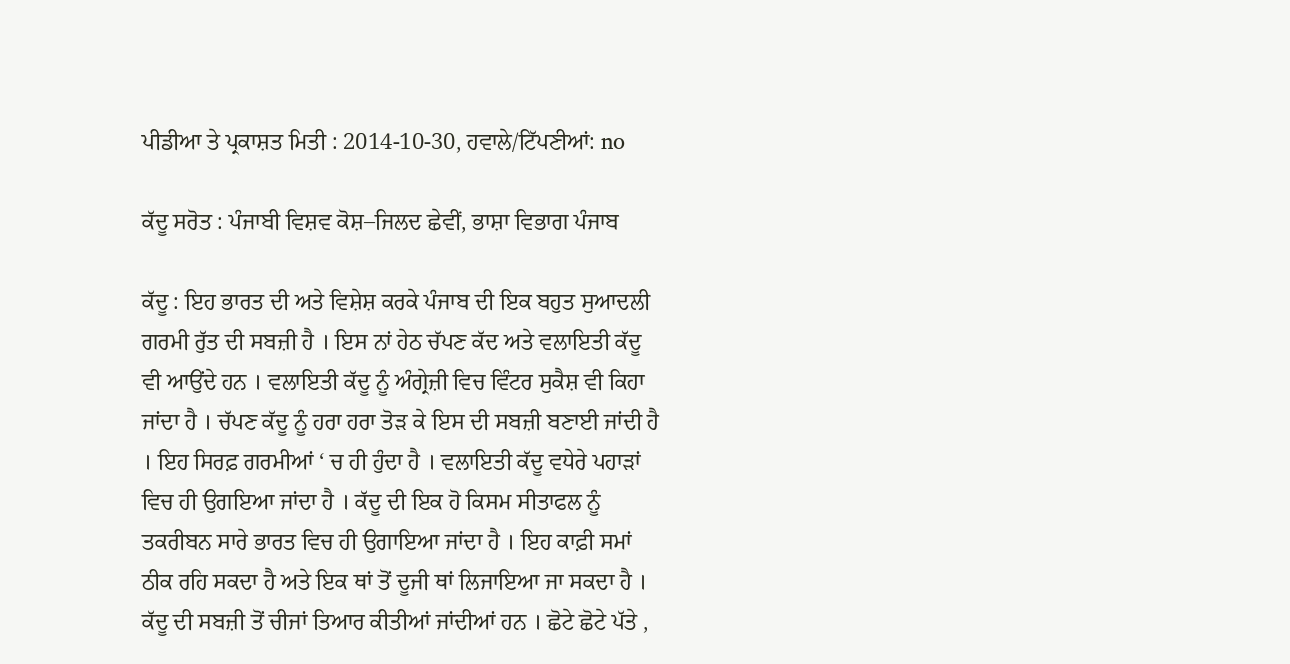ਪੀਡੀਆ ਤੇ ਪ੍ਰਕਾਸ਼ਤ ਮਿਤੀ : 2014-10-30, ਹਵਾਲੇ/ਟਿੱਪਣੀਆਂ: no

ਕੱਦੂ ਸਰੋਤ : ਪੰਜਾਬੀ ਵਿਸ਼ਵ ਕੋਸ਼–ਜਿਲਦ ਛੇਵੀਂ, ਭਾਸ਼ਾ ਵਿਭਾਗ ਪੰਜਾਬ

ਕੱਦੂ : ਇਹ ਭਾਰਤ ਦੀ ਅਤੇ ਵਿਸ਼ੇਸ਼ ਕਰਕੇ ਪੰਜਾਬ ਦੀ ਇਕ ਬਹੁਤ ਸੁਆਦਲੀ ਗਰਮੀ ਰੁੱਤ ਦੀ ਸਬਜ਼ੀ ਹੈ । ਇਸ ਨਾਂ ਹੇਠ ਚੱਪਣ ਕੱਦ ਅਤੇ ਵਲਾਇਤੀ ਕੱਦੂ ਵੀ ਆਉਂਦੇ ਹਨ । ਵਲਾਇਤੀ ਕੱਦੂ ਨੂੰ ਅੰਗ੍ਰੇਜ਼ੀ ਵਿਚ ਵਿੰਟਰ ਸੁਕੈਸ਼ ਵੀ ਕਿਹਾ ਜਾਂਦਾ ਹੈ । ਚੱਪਣ ਕੱਦੂ ਨੂੰ ਹਰਾ ਹਰਾ ਤੋੜ ਕੇ ਇਸ ਦੀ ਸਬਜ਼ੀ ਬਣਾਈ ਜਾਂਦੀ ਹੈ । ਇਹ ਸਿਰਫ਼ ਗਰਮੀਆਂ ‘ ਚ ਹੀ ਹੁੰਦਾ ਹੈ । ਵਲਾਇਤੀ ਕੱਦੂ ਵਧੇਰੇ ਪਹਾੜਾਂ ਵਿਚ ਹੀ ਉਗਇਆ ਜਾਂਦਾ ਹੈ । ਕੱਦੂ ਦੀ ਇਕ ਹੋ ਕਿਸਮ ਸੀਤਾਫਲ ਨੂੰ ਤਕਰੀਬਨ ਸਾਰੇ ਭਾਰਤ ਵਿਚ ਹੀ ਉਗਾਇਆ ਜਾਂਦਾ ਹੈ । ਇਹ ਕਾਫ਼ੀ ਸਮਾਂ ਠੀਕ ਰਹਿ ਸਕਦਾ ਹੈ ਅਤੇ ਇਕ ਥਾਂ ਤੋਂ ਦੂਜੀ ਥਾਂ ਲਿਜਾਇਆ ਜਾ ਸਕਦਾ ਹੈ । ਕੱਦੂ ਦੀ ਸਬਜ਼ੀ ਤੋਂ ਚੀਜਾਂ ਤਿਆਰ ਕੀਤੀਆਂ ਜਾਂਦੀਆਂ ਹਨ । ਛੋਟੇ ਛੋਟੇ ਪੱਤੇ ,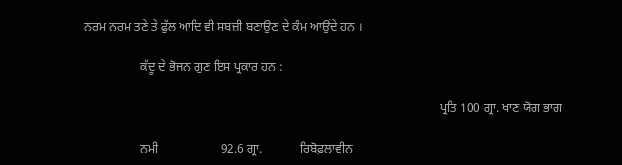ਨਰਮ ਨਰਮ ਤਣੇ ਤੇ ਫੁੱਲ ਆਦਿ ਵੀ ਸਬਜ਼ੀ ਬਣਾਉਣ ਦੇ ਕੰਮ ਆਉਂਦੇ ਹਨ ।

                  ਕੱਦੂ ਦੇ ਭੋਜਨ ਗੁਣ ਇਸ ਪ੍ਰਕਾਰ ਹਨ :

                                                                                                                  ਪ੍ਰਤਿ 100 ਗ੍ਰਾ. ਖਾਣ ਯੋਗ ਭਾਗ

                  ਨਮੀ                    92.6 ਗ੍ਰਾ.            ਰਿਬੋਫ਼ਲਾਵੀਨ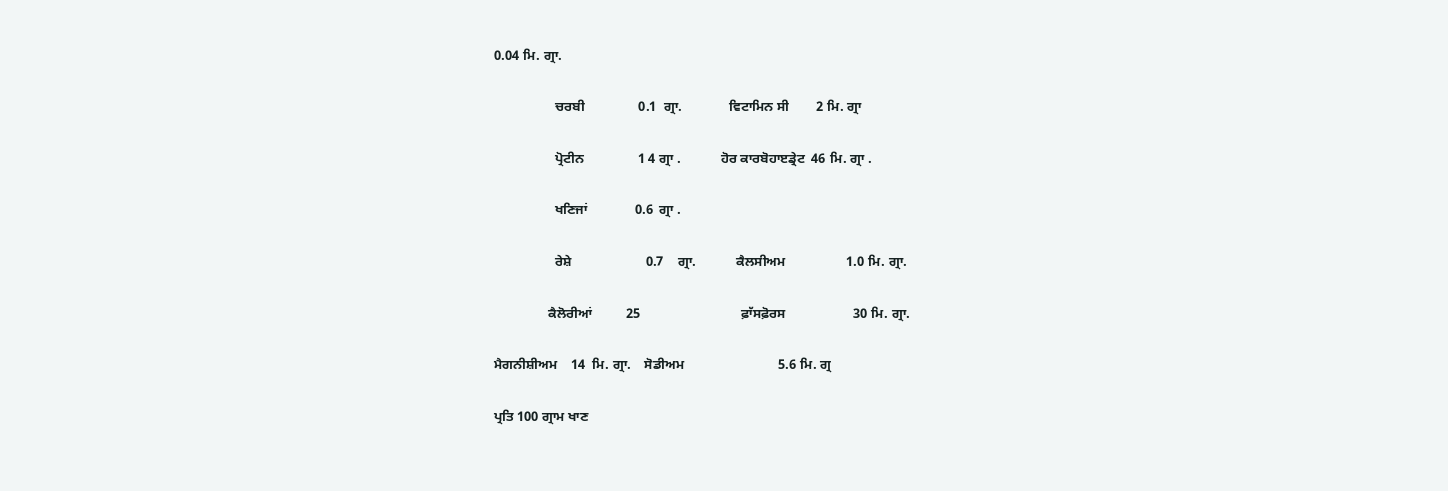0.04 ਮਿ. ਗ੍ਰਾ.

                  ਚਰਬੀ                0.1  ਗ੍ਰਾ.              ਵਿਟਾਮਿਨ ਸੀ        2 ਮਿ. ਗ੍ਰਾ

                  ਪ੍ਰੋਟੀਨ                1 4 ਗ੍ਰਾ .            ਹੋਰ ਕਾਰਬੋਹਾੲਡ੍ਰੇਟ  46 ਮਿ. ਗ੍ਰਾ .

                  ਖਣਿਜਾਂ              0.6  ਗ੍ਰਾ .

                  ਰੇਸ਼ੇ                      0.7    ਗ੍ਰਾ.            ਕੈਲਸੀਅਮ                  1.0 ਮਿ. ਗ੍ਰਾ.

                ਕੈਲੋਰੀਆਂ          25                              ਫ਼ਾੱਸਫ਼ੋਰਸ                    30 ਮਿ. ਗ੍ਰਾ.

ਮੈਗਨੀਸ਼ੀਅਮ    14  ਮਿ. ਗ੍ਰਾ.    ਸੋਡੀਅਮ                            5.6 ਮਿ. ਗ੍ਰ

ਪ੍ਰਤਿ 100 ਗ੍ਰਾਮ ਖਾਣ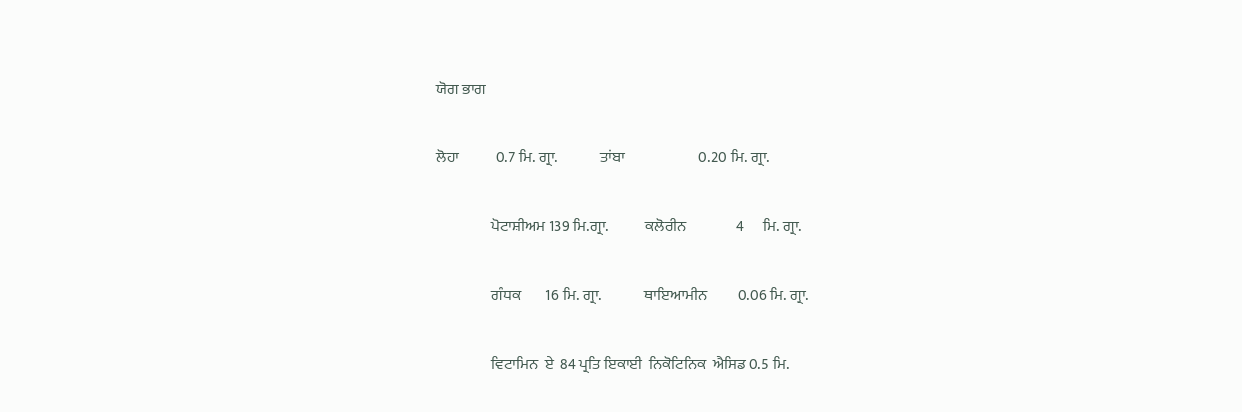ਯੋਗ ਭਾਗ

ਲੋਹਾ            0.7 ਮਿ. ਗ੍ਰਾ.              ਤਾਂਬਾ                        0.20 ਮਿ. ਗ੍ਰਾ.

                  ਪੋਟਾਸ਼ੀਅਮ 139 ਮਿ.ਗ੍ਰਾ.            ਕਲੋਰੀਨ                4      ਮਿ. ਗ੍ਰਾ.

                  ਗੰਧਕ        16 ਮਿ. ਗ੍ਰਾ.              ਥਾਇਆਮੀਨ          0.06 ਮਿ. ਗ੍ਰਾ.

                  ਵਿਟਾਮਿਨ  ਏ  84 ਪ੍ਰਤਿ ਇਕਾਈ  ਨਿਕੋਟਿਨਿਕ  ਐਸਿਡ 0.5 ਮਿ.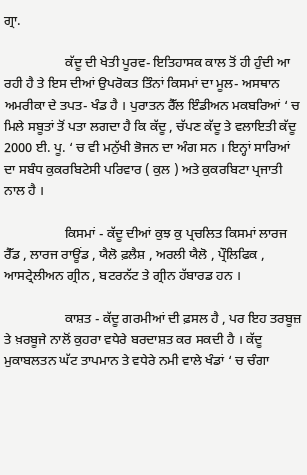ਗ੍ਰਾ.

                  ਕੱਦੂ ਦੀ ਖੇਤੀ ਪੂਰਵ- ਇਤਿਹਾਸਕ ਕਾਲ ਤੋਂ ਹੀ ਹੁੰਦੀ ਆ ਰਹੀ ਹੈ ਤੇ ਇਸ ਦੀਆਂ ਉਪਰੋਕਤ ਤਿੰਨਾਂ ਕਿਸਮਾਂ ਦਾ ਮੂਲ- ਅਸਥਾਨ ਅਮਰੀਕਾ ਦੇ ਤਪਤ- ਖੰਡ ਹੈ । ਪੁਰਾਤਨ ਰੈੱਲ ਇੰਡੀਅਨ ਮਕਬਰਿਆਂ ‘ ਚ ਮਿਲੇ ਸਬੂਤਾਂ ਤੋਂ ਪਤਾ ਲਗਦਾ ਹੈ ਕਿ ਕੱਦੂ , ਚੱਪਣ ਕੱਦੂ ਤੇ ਵਲਾਇਤੀ ਕੱਦੂ 2000 ਈ. ਪੂ. ‘ ਚ ਵੀ ਮਨੁੱਖੀ ਭੋਜਨ ਦਾ ਅੰਗ ਸਨ । ਇਨ੍ਹਾਂ ਸਾਰਿਆਂ ਦਾ ਸਬੰਧ ਕੁਕਰਬਿਟੇਸੀ ਪਰਿਵਾਰ ( ਕੁਲ ) ਅਤੇ ਕੁਕਰਬਿਟਾ ਪ੍ਰਜਾਤੀ ਨਾਲ ਹੈ ।

                  ਕਿਸਮਾਂ - ਕੱਦੂ ਦੀਆਂ ਕੁਝ ਕੁ ਪ੍ਰਚਲਿਤ ਕਿਸਮਾਂ ਲਾਰਜ ਰੈੱਡ , ਲਾਰਜ ਰਾਊਂਡ , ਯੈਲੋ ਫ਼ਲੈਸ਼ , ਅਰਲੀ ਯੈਲੋ , ਪ੍ਰੌਲਿਫਿਕ , ਆਸਟ੍ਰੇਲੀਅਨ ਗ੍ਰੀਨ , ਬਟਰਨੱਟ ਤੇ ਗ੍ਰੀਨ ਹੱਬਾਰਡ ਹਨ ।

                  ਕਾਸ਼ਤ - ਕੱਦੂ ਗਰਮੀਆਂ ਦੀ ਫ਼ਸਲ ਹੈ , ਪਰ ਇਹ ਤਰਬੂਜ਼ ਤੇ ਖ਼ਰਬੂਜੇ ਨਾਲੋਂ ਕੁਹਰਾ ਵਧੇਰੇ ਬਰਦਾਸ਼ਤ ਕਰ ਸਕਦੀ ਹੈ । ਕੱਦੂ ਮੁਕਾਬਲਤਨ ਘੱਟ ਤਾਪਮਾਨ ਤੇ ਵਧੇਰੇ ਨਮੀ ਵਾਲੇ ਖੰਡਾਂ ‘ ਚ ਚੰਗਾ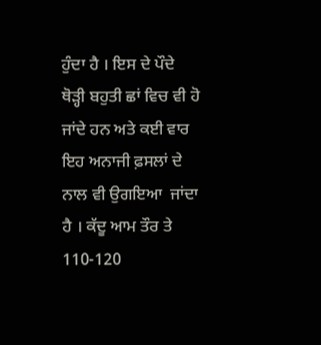ਹੁੰਦਾ ਹੈ । ਇਸ ਦੇ ਪੌਦੇ ਥੋੜ੍ਹੀ ਬਹੁਤੀ ਛਾਂ ਵਿਚ ਵੀ ਹੋ ਜਾਂਦੇ ਹਨ ਅਤੇ ਕਈ ਵਾਰ ਇਹ ਅਨਾਜੀ ਫ਼ਸਲਾਂ ਦੇ ਨਾਲ ਵੀ ਉਗਇਆ  ਜਾਂਦਾ ਹੈ । ਕੱਦੂ ਆਮ ਤੌਰ ਤੇ 110-120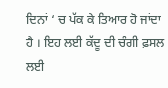ਦਿਨਾਂ ‘ ਚ ਪੱਕ ਕੇ ਤਿਆਰ ਹੋ ਜਾਂਦਾ ਹੈ । ਇਹ ਲਈ ਕੱਦੂ ਦੀ ਚੰਗੀ ਫ਼ਸਲ ਲਈ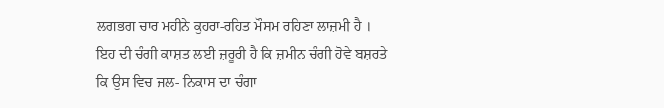ਲਗਭਗ ਚਾਰ ਮਹੀਨੇ ਕੁਹਰਾ-ਰਹਿਤ ਮੌਸਮ ਰਹਿਣਾ ਲਾਜ਼ਮੀ ਹੈ । ਇਹ ਦੀ ਚੰਗੀ ਕਾਸ਼ਤ ਲਈ ਜ਼ਰੂਰੀ ਹੈ ਕਿ ਜ਼ਮੀਨ ਚੰਗੀ ਹੋਵੇ ਬਸ਼ਰਤੇ ਕਿ ਉਸ ਵਿਚ ਜਲ- ਨਿਕਾਸ ਦਾ ਚੰਗਾ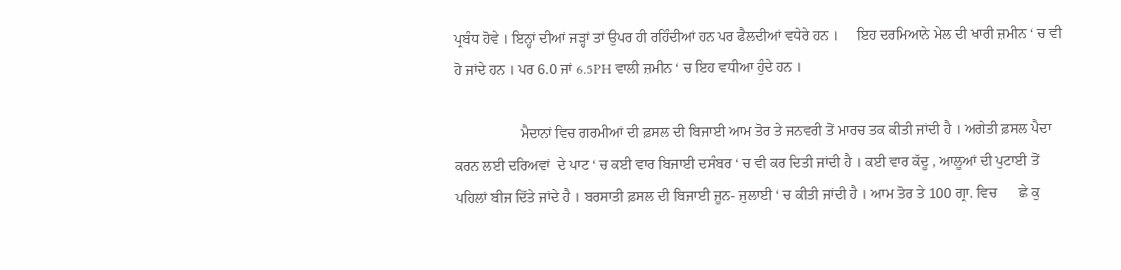ਪ੍ਰਬੰਧ ਹੋਵੇ । ਇਨ੍ਹਾਂ ਦੀਆਂ ਜੜ੍ਹਾਂ ਤਾਂ ਉਪਰ ਹੀ ਰਹਿੰਦੀਆਂ ਹਨ ਪਰ ਫੈਲਦੀਆਂ ਵਧੇਰੇ ਹਨ ।     ਇਹ ਦਰਮਿਆਨੇ ਮੇਲ ਦੀ ਖਾਰੀ ਜ਼ਮੀਨ ‘ ਚ ਵੀ ਹੋ ਜਾਂਦੇ ਹਨ । ਪਰ 6.0 ਜਾਂ 6.5PH ਵਾਲੀ ਜ਼ਮੀਨ ‘ ਚ ਇਹ ਵਧੀਆ ਹੁੰਦੇ ਹਨ ।

                  ਮੈਦਾਨਾਂ ਵਿਚ ਗਰਮੀਆਂ ਦੀ ਫ਼ਸਲ ਦੀ ਬਿਜਾਈ ਆਮ ਤੋਰ ਤੇ ਜਨਵਰੀ ਤੋਂ ਮਾਰਚ ਤਕ ਕੀਤੀ ਜਾਂਦੀ ਹੈ । ਅਗੇਤੀ ਫ਼ਸਲ ਪੈਦਾ ਕਰਨ ਲਈ ਦਰਿਅਵਾਂ  ਦੇ ਪਾਟ ‘ ਚ ਕਈ ਵਾਰ ਬਿਜਾਈ ਦਸੰਬਰ ‘ ਚ ਵੀ ਕਰ ਦਿਤੀ ਜਾਂਦੀ ਹੈ । ਕਈ ਵਾਰ ਕੱਦੂ , ਆਲੂਆਂ ਦੀ ਪੁਟਾਈ ਤੋਂ ਪਹਿਲਾਂ ਬੀਜ ਦਿੱਤੇ ਜਾਂਦੇ ਹੈ । ਬਰਸਾਤੀ ਫ਼ਸਲ ਦੀ ਬਿਜਾਈ ਜੂਨ- ਜੁਲਾਈ ‘ ਚ ਕੀਤੀ ਜਾਂਦੀ ਹੈ । ਆਮ ਤੋਰ ਤੇ 100 ਗ੍ਰਾ. ਵਿਚ      ਛੇ ਕੁ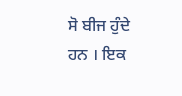ਸੋ ਬੀਜ ਹੁੰਦੇ ਹਨ । ਇਕ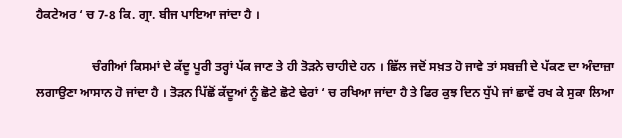ਹੈਕਟੇਅਰ ‘ ਚ 7-8 ਕਿ. ਗ੍ਰਾ. ਬੀਜ ਪਾਇਆ ਜਾਂਦਾ ਹੈ ।

                  ਚੰਗੀਆਂ ਕਿਸਮਾਂ ਦੇ ਕੱਦੂ ਪੂਰੀ ਤਰ੍ਹਾਂ ਪੱਕ ਜਾਣ ਤੇ ਹੀ ਤੋੜਨੇ ਚਾਹੀਦੇ ਹਨ । ਛਿੱਲ ਜਦੋਂ ਸਖ਼ਤ ਹੋ ਜਾਵੇ ਤਾਂ ਸਬਜ਼ੀ ਦੇ ਪੱਕਣ ਦਾ ਅੰਦਾਜ਼ਾ ਲਗਾਉਣਾ ਆਸਾਨ ਹੋ ਜਾਂਦਾ ਹੈ । ਤੋੜਨ ਪਿੱਛੋਂ ਕੱਦੂਆਂ ਨੂੰ ਛੋਟੇ ਛੋਟੇ ਢੇਰਾਂ ‘ ਚ ਰਖਿਆ ਜਾਂਦਾ ਹੈ ਤੇ ਫਿਰ ਕੁਝ ਦਿਨ ਧੁੱਪੇ ਜਾਂ ਛਾਵੇਂ ਰਖ ਕੇ ਸੁਕਾ ਲਿਆ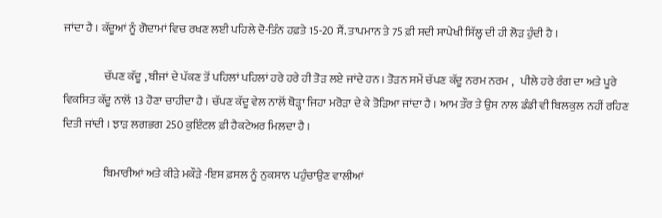ਜਾਂਦਾ ਹੈ । ਕੱਦੂਆਂ ਨੂੰ ਗੋਦਾਮਾਂ ਵਿਚ ਰਖਣ ਲਈ ਪਹਿਲੇ ਦੋ-ਤਿੰਨ ਹਫ਼ਤੇ 15-20 ਸੈਂ. ਤਾਪਮਾਨ ਤੇ 75 ਫ਼ੀ ਸਦੀ ਸਾਪੇਖੀ ਸਿੱਲ੍ਹ ਦੀ ਹੀ ਲੋੜ ਹੁੰਦੀ ਹੈ ।

                  ਚੱਪਣ ਕੱਦੂ , ਬੀਜਾਂ ਦੇ ਪੱਕਣ ਤੋਂ ਪਹਿਲਾਂ ਪਹਿਲਾਂ ਹਰੇ ਹਰੇ ਹੀ ਤੋੜ ਲਏ ਜਾਂਦੇ ਹਨ । ਤੋੜਨ ਸਮੇਂ ਚੱਪਣ ਕੱਦੂ ਨਰਮ ਨਰਮ ,   ਪੀਲੇ ਹਰੇ ਰੰਗ ਦਾ ਅਤੇ ਪੂਰੇ ਵਿਕਸਿਤ ਕੱਦੂ ਨਾਲੋਂ 13 ਹੋਣਾ ਚਾਹੀਦਾ ਹੈ । ਚੱਪਣ ਕੱਦੂ ਵੇਲ ਨਾਲੋਂ ਥੋੜ੍ਹਾ ਜਿਹਾ ਮਰੋੜਾ ਦੇ ਕੇ ਤੋੜਿਆ ਜਾਂਦਾ ਹੈ । ਆਮ ਤੌਰ ਤੇ ਉਸ ਨਾਲ ਡੰਡੀ ਵੀ ਬਿਲਕੁਲ ਨਹੀਂ ਰਹਿਣ ਦਿਤੀ ਜਾਂਦੀ । ਝਾੜ ਲਗਭਗ 250 ਕੁਇੰਟਲ ਫ਼ੀ ਹੈਕਟੇਅਰ ਮਿਲਦਾ ਹੈ ।

                  ਬਿਮਾਰੀਆਂ ਅਤੇ ਕੀੜੇ ਮਕੌੜੇ -ਇਸ ਫ਼ਸਲ ਨੂੰ ਨੁਕਸਾਨ ਪਹੁੰਚਾਉਣ ਵਾਲੀਆਂ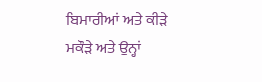ਬਿਮਾਰੀਆਂ ਅਤੇ ਕੀੜੇ ਮਕੌੜੇ ਅਤੇ ਉਨ੍ਹਾਂ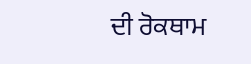ਦੀ ਰੋਕਥਾਮ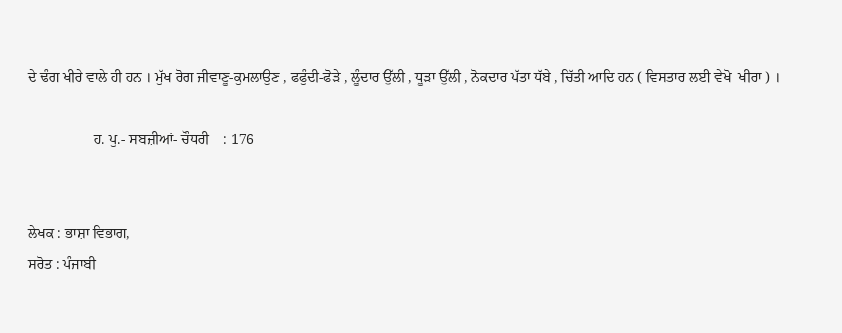ਦੇ ਢੰਗ ਖੀਰੇ ਵਾਲੇ ਹੀ ਹਨ । ਮੁੱਖ ਰੋਗ ਜੀਵਾਣੂ-ਕੁਮਲਾਉਣ , ਫਫੁੰਦੀ-ਫੋੜੇ , ਲੂੰਦਾਰ ਉੱਲੀ , ਧੂੜਾ ਉੱਲੀ , ਨੋਕਦਾਰ ਪੱਤਾ ਧੱਬੇ , ਚਿੱਤੀ ਆਦਿ ਹਨ ( ਵਿਸਤਾਰ ਲਈ ਵੇਖੋ  ਖੀਰਾ ) ।

                  ਹ. ਪੁ.- ਸਬਜ਼ੀਆਂ- ਚੌਧਰੀ    : 176


ਲੇਖਕ : ਭਾਸ਼ਾ ਵਿਭਾਗ,
ਸਰੋਤ : ਪੰਜਾਬੀ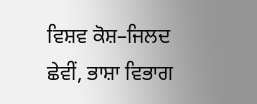ਵਿਸ਼ਵ ਕੋਸ਼–ਜਿਲਦ ਛੇਵੀਂ, ਭਾਸ਼ਾ ਵਿਭਾਗ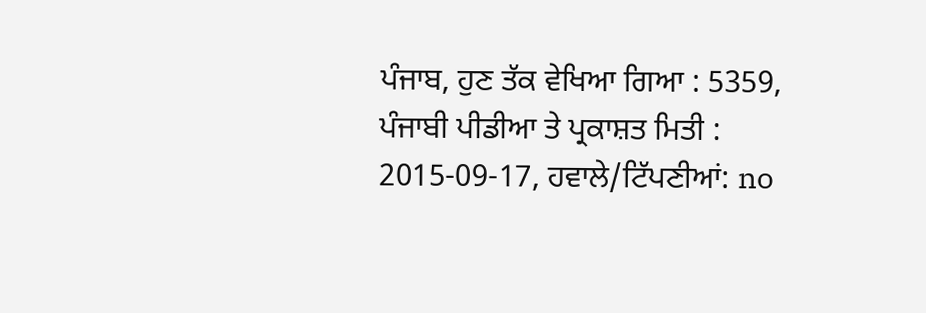ਪੰਜਾਬ, ਹੁਣ ਤੱਕ ਵੇਖਿਆ ਗਿਆ : 5359, ਪੰਜਾਬੀ ਪੀਡੀਆ ਤੇ ਪ੍ਰਕਾਸ਼ਤ ਮਿਤੀ : 2015-09-17, ਹਵਾਲੇ/ਟਿੱਪਣੀਆਂ: no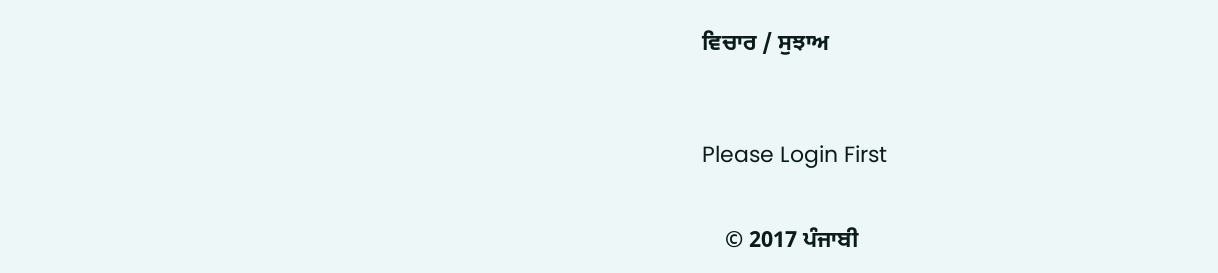ਵਿਚਾਰ / ਸੁਝਾਅ



Please Login First


    © 2017 ਪੰਜਾਬੀ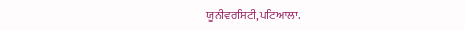ਯੂਨੀਵਰਸਿਟੀ,ਪਟਿਆਲਾ.